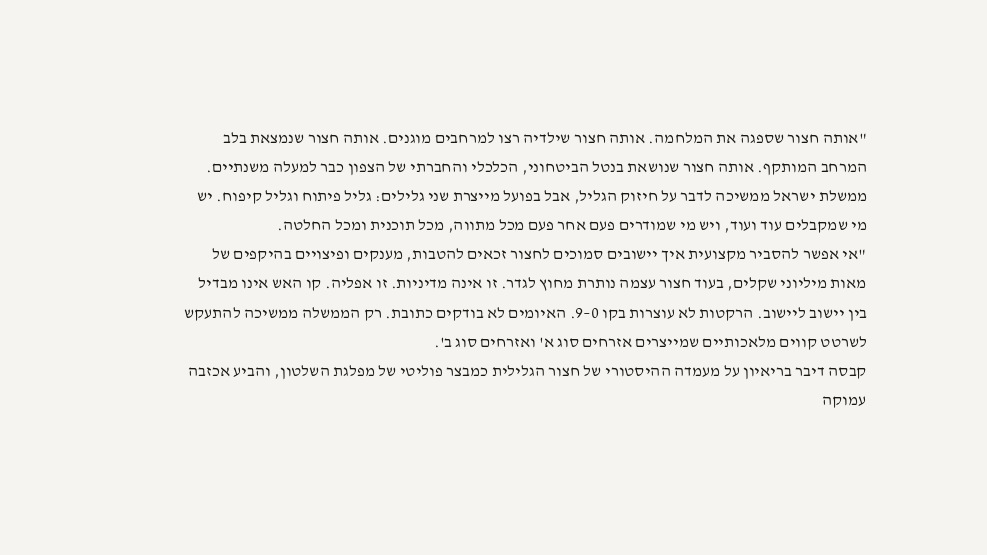"אותה חצור שספגה את המלחמה. אותה חצור שילדיה רצו למרחבים מוגנים. אותה חצור שנמצאת בלב המרחב המותקף. אותה חצור שנושאת בנטל הביטחוני, הכלכלי והחברתי של הצפון כבר למעלה משנתיים. ממשלת ישראל ממשיכה לדבר על חיזוק הגליל, אבל בפועל מייצרת שני גלילים: גליל פיתוח וגליל קיפוח. יש מי שמקבלים עוד ועוד, ויש מי שמודרים פעם אחר פעם מכל מתווה, מכל תוכנית ומכל החלטה.
"אי אפשר להסביר מקצועית איך יישובים סמוכים לחצור זכאים להטבות, מענקים ופיצויים בהיקפים של מאות מיליוני שקלים, בעוד חצור עצמה נותרת מחוץ לגדר. זו אינה מדיניות. זו אפליה. קו האש אינו מבדיל בין יישוב ליישוב. הרקטות לא עוצרות בקו 0–9. האיומים לא בודקים כתובת. רק הממשלה ממשיכה להתעקש לשרטט קווים מלאכותיים שמייצרים אזרחים סוג א' ואזרחים סוג ב'.
קבסה דיבר בריאיון על מעמדה ההיסטורי של חצור הגלילית כמבצר פוליטי של מפלגת השלטון, והביע אכזבה עמוקה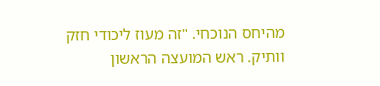מהיחס הנוכחי. "זה מעוז ליכודי חזק וותיק. ראש המועצה הראשון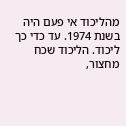מהליכוד אי פעם היה בשנת 1974. עד כדי כך ליכוד. הליכוד שכח מחצור,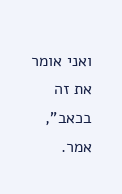ואני אומר את זה בכאב", אמר.